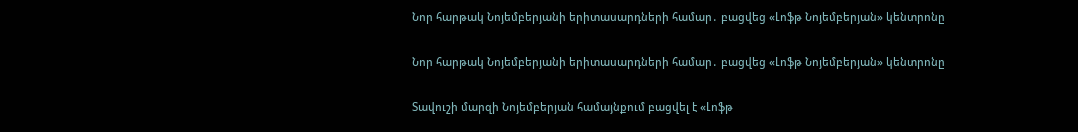Նոր հարթակ Նոյեմբերյանի երիտասարդների համար․ բացվեց «Լոֆթ Նոյեմբերյան» կենտրոնը

Նոր հարթակ Նոյեմբերյանի երիտասարդների համար․ բացվեց «Լոֆթ Նոյեմբերյան» կենտրոնը

Տավուշի մարզի Նոյեմբերյան համայնքում բացվել է «Լոֆթ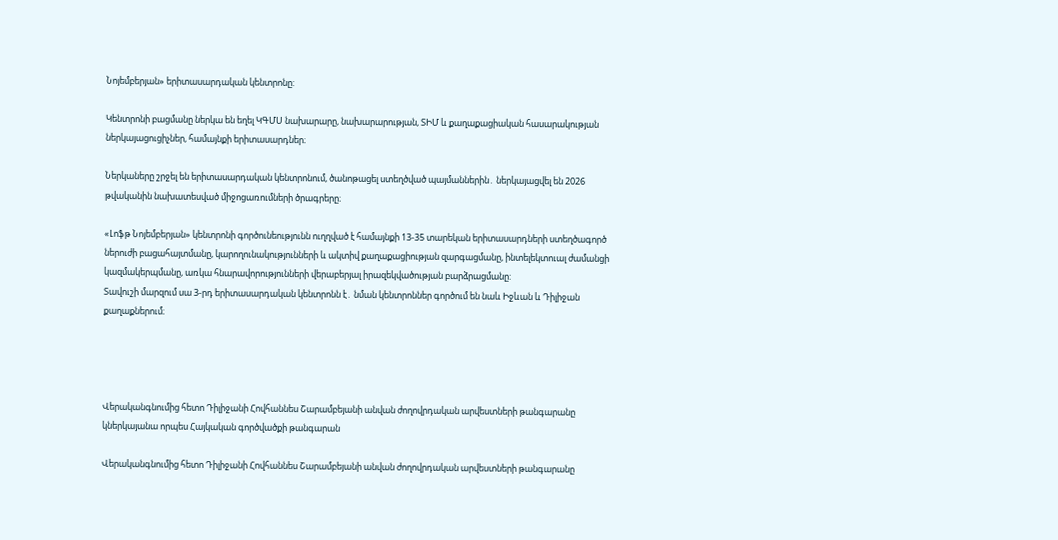Նոյեմբերյան» երիտասարդական կենտրոնը:

Կենտրոնի բացմանը ներկա են եղել ԿԳՄՍ նախարարը, նախարարության, ՏԻՄ և քաղաքացիական հասարակության ներկայացուցիչներ, համայնքի երիտասարդներ։

Ներկաները շրջել են երիտասարդական կենտրոնում, ծանոթացել ստեղծված պայմաններին․ ներկայացվել են 2026 թվականին նախատեսված միջոցառումների ծրագրերը։

«Լոֆթ Նոյեմբերյան» կենտրոնի գործունեությունն ուղղված է համայնքի 13-35 տարեկան երիտասարդների ստեղծագործ ներուժի բացահայտմանը, կարողունակությունների և ակտիվ քաղաքացիության զարգացմանը, ինտելեկտուալ ժամանցի կազմակերպմանը, առկա հնարավորությունների վերաբերյալ իրազեկվածության բարձրացմանը:
Տավուշի մարզում սա 3-րդ երիտասարդական կենտրոնն է․ նման կենտրոններ գործում են նաև Իջևան և Դիլիջան քաղաքներում։




Վերականգնումից հետո Դիլիջանի Հովհաննես Շարամբեյանի անվան ժողովրդական արվեստների թանգարանը կներկայանա որպես Հայկական գործվածքի թանգարան

Վերականգնումից հետո Դիլիջանի Հովհաննես Շարամբեյանի անվան ժողովրդական արվեստների թանգարանը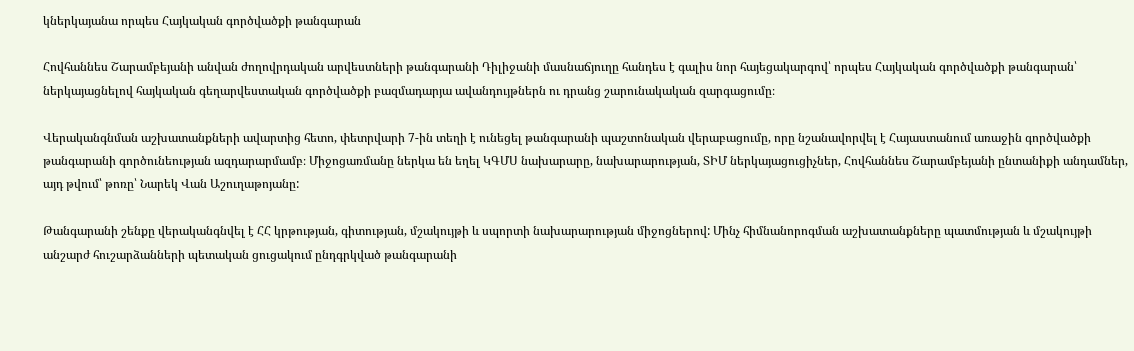կներկայանա որպես Հայկական գործվածքի թանգարան

Հովհաննես Շարամբեյանի անվան ժողովրդական արվեստների թանգարանի Դիլիջանի մասնաճյուղը հանդես է գալիս նոր հայեցակարգով՝ որպես Հայկական գործվածքի թանգարան՝ ներկայացնելով հայկական գեղարվեստական գործվածքի բազմադարյա ավանդույթներն ու դրանց շարունակական զարգացումը։

Վերականգնման աշխատանքների ավարտից հետո, փետրվարի 7-ին տեղի է ունեցել թանգարանի պաշտոնական վերաբացումը, որը նշանավորվել է Հայաստանում առաջին գործվածքի թանգարանի գործունեության ազդարարմամբ։ Միջոցառմանը ներկա են եղել ԿԳՄՍ նախարարը, նախարարության, ՏԻՄ ներկայացուցիչներ, Հովհաննես Շարամբեյանի ընտանիքի անդամներ, այդ թվում՝ թոռը՝ Նարեկ Վան Աշուղաթոյանը:

Թանգարանի շենքը վերականգնվել է ՀՀ կրթության, գիտության, մշակույթի և սպորտի նախարարության միջոցներով: Մինչ հիմնանորոգման աշխատանքները պատմության և մշակույթի անշարժ հուշարձանների պետական ցուցակում ընդգրկված թանգարանի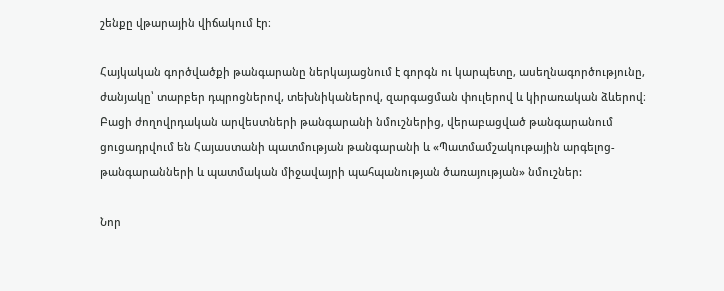շենքը վթարային վիճակում էր։

Հայկական գործվածքի թանգարանը ներկայացնում է գորգն ու կարպետը, ասեղնագործությունը, ժանյակը՝ տարբեր դպրոցներով, տեխնիկաներով, զարգացման փուլերով և կիրառական ձևերով։ Բացի ժողովրդական արվեստների թանգարանի նմուշներից, վերաբացված թանգարանում ցուցադրվում են Հայաստանի պատմության թանգարանի և «Պատմամշակութային արգելոց-թանգարանների և պատմական միջավայրի պահպանության ծառայության» նմուշներ:

Նոր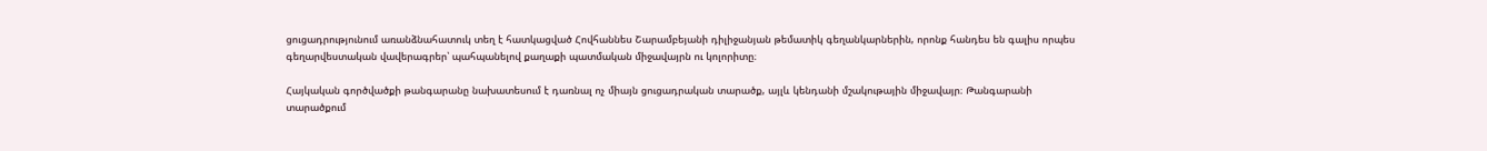ցուցադրությունում առանձնահատուկ տեղ է հատկացված Հովհաննես Շարամբեյանի դիլիջանյան թեմատիկ գեղանկարներին, որոնք հանդես են գալիս որպես գեղարվեստական վավերագրեր՝ պահպանելով քաղաքի պատմական միջավայրն ու կոլորիտը։

Հայկական գործվածքի թանգարանը նախատեսում է դառնալ ոչ միայն ցուցադրական տարածք, այլև կենդանի մշակութային միջավայր։ Թանգարանի տարածքում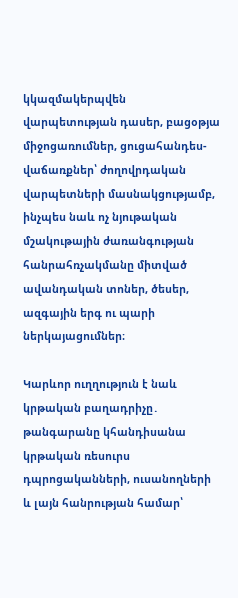կկազմակերպվեն վարպետության դասեր, բացօթյա միջոցառումներ, ցուցահանդես-վաճառքներ՝ ժողովրդական վարպետների մասնակցությամբ, ինչպես նաև ոչ նյութական մշակութային ժառանգության հանրահռչակմանը միտված ավանդական տոներ, ծեսեր, ազգային երգ ու պարի ներկայացումներ։

Կարևոր ուղղություն է նաև կրթական բաղադրիչը․ թանգարանը կհանդիսանա կրթական ռեսուրս դպրոցականների, ուսանողների և լայն հանրության համար՝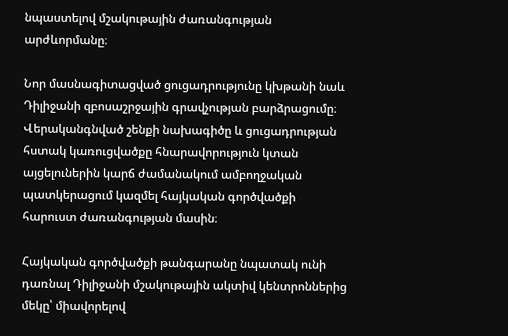նպաստելով մշակութային ժառանգության արժևորմանը։

Նոր մասնագիտացված ցուցադրությունը կխթանի նաև Դիլիջանի զբոսաշրջային գրավչության բարձրացումը։ Վերականգնված շենքի նախագիծը և ցուցադրության հստակ կառուցվածքը հնարավորություն կտան այցելուներին կարճ ժամանակում ամբողջական պատկերացում կազմել հայկական գործվածքի հարուստ ժառանգության մասին։

Հայկական գործվածքի թանգարանը նպատակ ունի դառնալ Դիլիջանի մշակութային ակտիվ կենտրոններից մեկը՝ միավորելով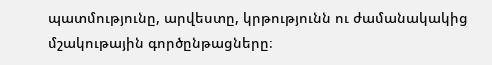պատմությունը, արվեստը, կրթությունն ու ժամանակակից մշակութային գործընթացները։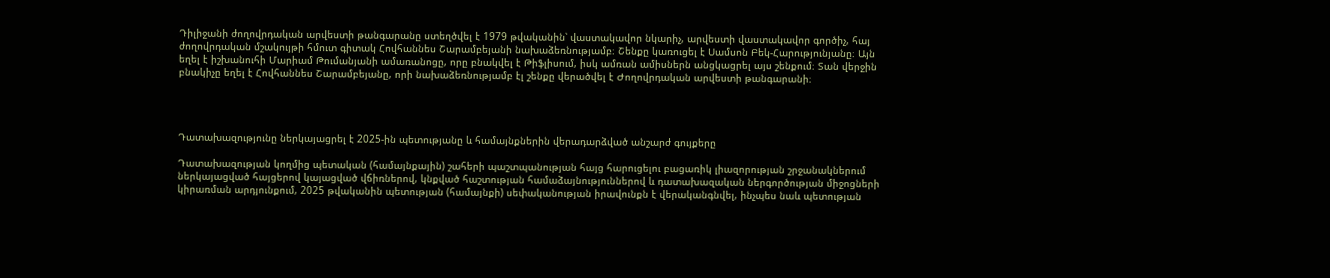Դիլիջանի ժողովրդական արվեստի թանգարանը ստեղծվել է 1979 թվականին՝ վաստակավոր նկարիչ, արվեստի վաստակավոր գործիչ, հայ ժողովրդական մշակույթի հմուտ գիտակ Հովհաննես Շարամբեյանի նախաձեռնությամբ։ Շենքը կառուցել է Սամսոն Բեկ-Հարությունյանը։ Այն եղել է իշխանուհի Մարիամ Թումանյանի ամառանոցը, որը բնակվել է Թիֆլիսում, իսկ ամռան ամիսներն անցկացրել այս շենքում։ Տան վերջին բնակիչը եղել է Հովհաննես Շարամբեյանը, որի նախաձեռնությամբ էլ շենքը վերածվել է Ժողովրդական արվեստի թանգարանի։




Դատախազությունը ներկայացրել է 2025-ին պետությանը և համայնքներին վերադարձված անշարժ գույքերը

Դատախազության կողմից պետական (համայնքային) շահերի պաշտպանության հայց հարուցելու բացառիկ լիազորության շրջանակներում ներկայացված հայցերով կայացված վճիռներով, կնքված հաշտության համաձայնություններով և դատախազական ներգործության միջոցների կիրառման արդյունքում, 2025 թվականին պետության (համայնքի) սեփականության իրավունքն է վերականգնվել, ինչպես նաև պետության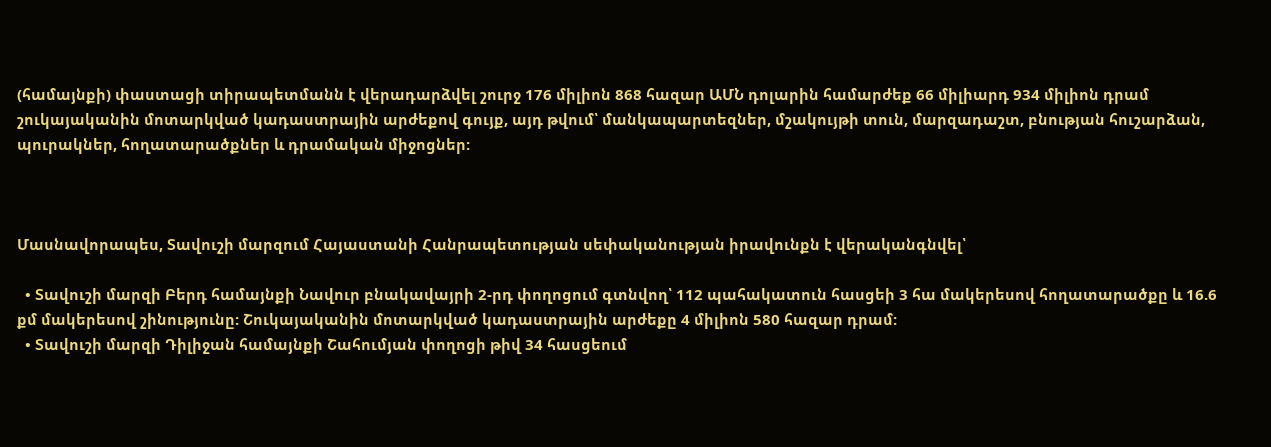(համայնքի) փաստացի տիրապետմանն է վերադարձվել շուրջ 176 միլիոն 868 հազար ԱՄՆ դոլարին համարժեք 66 միլիարդ 934 միլիոն դրամ շուկայականին մոտարկված կադաստրային արժեքով գույք, այդ թվում՝ մանկապարտեզներ, մշակույթի տուն, մարզադաշտ, բնության հուշարձան, պուրակներ, հողատարածքներ և դրամական միջոցներ:



Մասնավորապես, Տավուշի մարզում Հայաստանի Հանրապետության սեփականության իրավունքն է վերականգնվել՝

  • Տավուշի մարզի Բերդ համայնքի Նավուր բնակավայրի 2-րդ փողոցում գտնվող՝ 112 պահակատուն հասցեի 3 հա մակերեսով հողատարածքը և 16.6 քմ մակերեսով շինությունը: Շուկայականին մոտարկված կադաստրային արժեքը 4 միլիոն 580 հազար դրամ:
  • Տավուշի մարզի Դիլիջան համայնքի Շահումյան փողոցի թիվ 34 հասցեում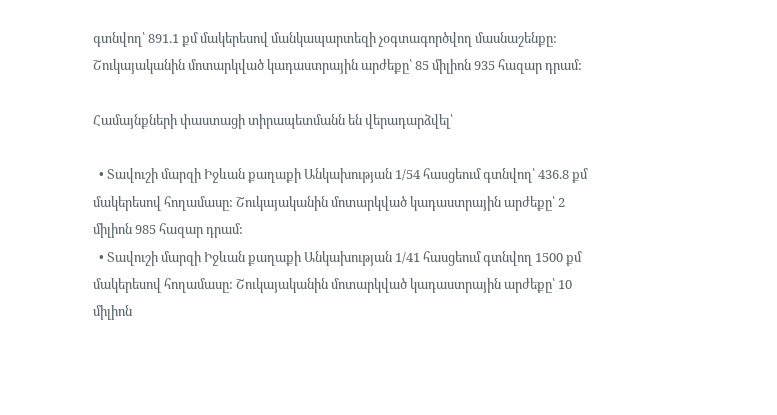գտնվող՝ 891.1 քմ մակերեսով մանկապարտեզի չօգտագործվող մասնաշենքը: Շուկայականին մոտարկված կադաստրային արժեքը՝ 85 միլիոն 935 հազար դրամ:

Համայնքների փաստացի տիրապետմանն են վերադարձվել՝

  • Տավուշի մարզի Իջևան քաղաքի Անկախության 1/54 հասցեում գտնվող՝ 436.8 քմ մակերեսով հողամասը: Շուկայականին մոտարկված կադաստրային արժեքը՝ 2 միլիոն 985 հազար դրամ:
  • Տավուշի մարզի Իջևան քաղաքի Անկախության 1/41 հասցեում գտնվող 1500 քմ մակերեսով հողամասը: Շուկայականին մոտարկված կադաստրային արժեքը՝ 10 միլիոն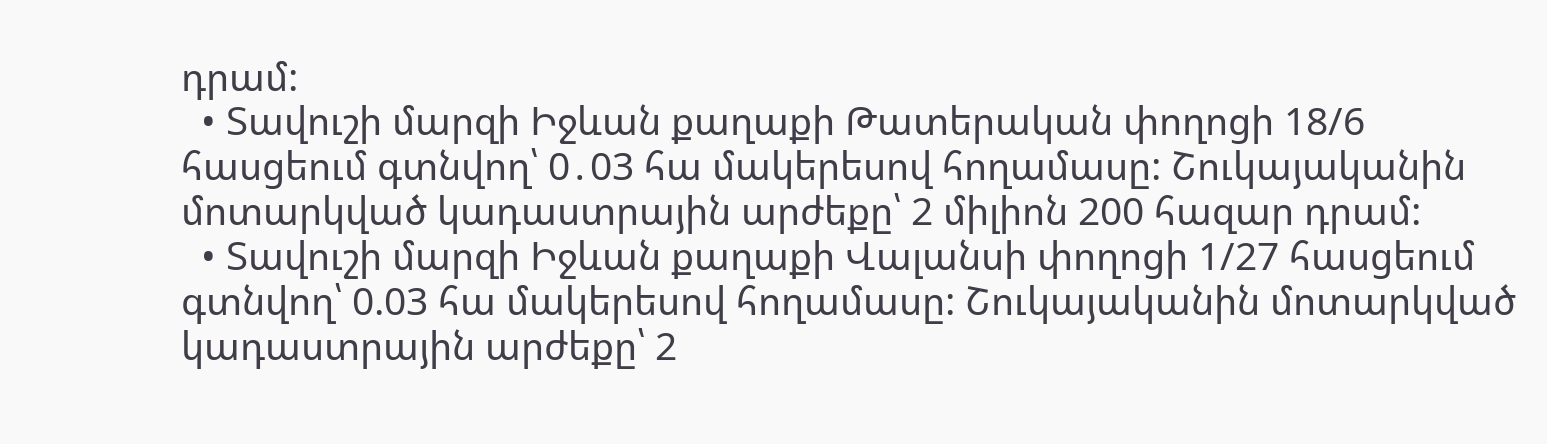դրամ:
  • Տավուշի մարզի Իջևան քաղաքի Թատերական փողոցի 18/6 հասցեում գտնվող՝ 0․03 հա մակերեսով հողամասը: Շուկայականին մոտարկված կադաստրային արժեքը՝ 2 միլիոն 200 հազար դրամ:
  • Տավուշի մարզի Իջևան քաղաքի Վալանսի փողոցի 1/27 հասցեում գտնվող՝ 0.03 հա մակերեսով հողամասը: Շուկայականին մոտարկված կադաստրային արժեքը՝ 2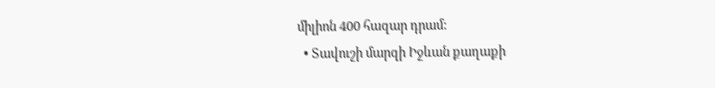միլիոն 400 հազար դրամ:
  • Տավուշի մարզի Իջևան քաղաքի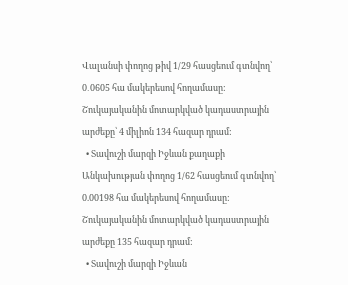Վալանսի փողոց թիվ 1/29 հասցեում գտնվող՝ 0․0605 հա մակերեսով հողամասը: Շուկայականին մոտարկված կադաստրային արժեքը՝ 4 միլիոն 134 հազար դրամ:
  • Տավուշի մարզի Իջևան քաղաքի Անկախության փողոց 1/62 հասցեում գտնվող՝ 0.00198 հա մակերեսով հողամասը: Շուկայականին մոտարկված կադաստրային արժեքը 135 հազար դրամ:
  • Տավուշի մարզի Իջևան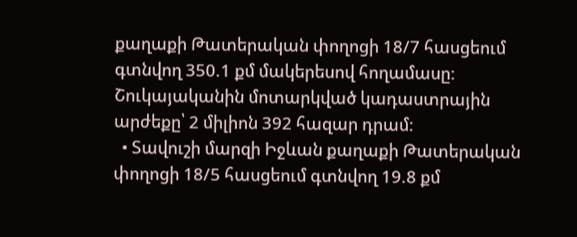քաղաքի Թատերական փողոցի 18/7 հասցեում գտնվող 350.1 քմ մակերեսով հողամասը: Շուկայականին մոտարկված կադաստրային արժեքը՝ 2 միլիոն 392 հազար դրամ:
  • Տավուշի մարզի Իջևան քաղաքի Թատերական փողոցի 18/5 հասցեում գտնվող 19.8 քմ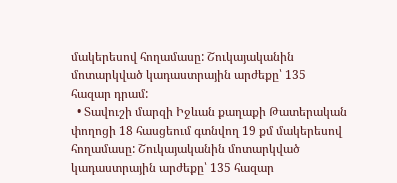մակերեսով հողամասը: Շուկայականին մոտարկված կադաստրային արժեքը՝ 135 հազար դրամ:
  • Տավուշի մարզի Իջևան քաղաքի Թատերական փողոցի 18 հասցեում գտնվող 19 քմ մակերեսով հողամասը: Շուկայականին մոտարկված կադաստրային արժեքը՝ 135 հազար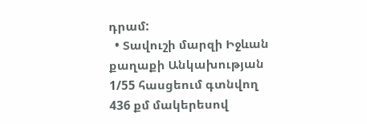դրամ:
  • Տավուշի մարզի Իջևան քաղաքի Անկախության 1/55 հասցեում գտնվող 436 քմ մակերեսով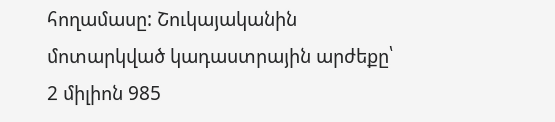հողամասը: Շուկայականին մոտարկված կադաստրային արժեքը՝ 2 միլիոն 985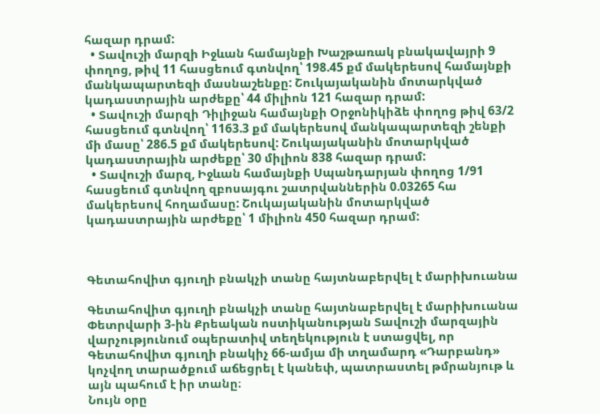հազար դրամ:
  • Տավուշի մարզի Իջևան համայնքի Խաշթառակ բնակավայրի 9 փողոց, թիվ 11 հասցեում գտնվող՝ 198.45 քմ մակերեսով համայնքի մանկապարտեզի մասնաշենքը: Շուկայականին մոտարկված կադաստրային արժեքը՝ 44 միլիոն 121 հազար դրամ:
  • Տավուշի մարզի Դիլիջան համայնքի Օրջոնիկիձե փողոց թիվ 63/2 հասցեում գտնվող՝ 1163.3 քմ մակերեսով մանկապարտեզի շենքի մի մասը՝ 286.5 քմ մակերեսով: Շուկայականին մոտարկված կադաստրային արժեքը՝ 30 միլիոն 838 հազար դրամ:
  • Տավուշի մարզ, Իջևան համայնքի Սպանդարյան փողոց 1/91 հասցեում գտնվող զբոսայգու շատրվաններին 0.03265 հա մակերեսով հողամասը: Շուկայականին մոտարկված կադաստրային արժեքը՝ 1 միլիոն 450 հազար դրամ:



Գետահովիտ գյուղի բնակչի տանը հայտնաբերվել է մարիխուանա

Գետահովիտ գյուղի բնակչի տանը հայտնաբերվել է մարիխուանա
Փետրվարի 3-ին Քրեական ոստիկանության Տավուշի մարզային վարչությունում օպերատիվ տեղեկություն է ստացվել, որ Գետահովիտ գյուղի բնակիչ 66-ամյա մի տղամարդ «Դարբանդ» կոչվող տարածքում աճեցրել է կանեփ, պատրաստել թմրանյութ և այն պահում է իր տանը։
Նույն օրը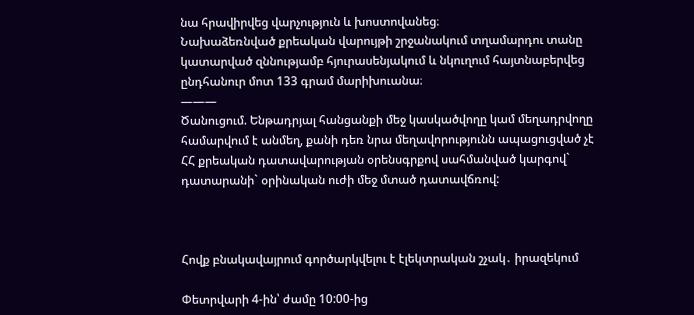նա հրավիրվեց վարչություն և խոստովանեց։
Նախաձեռնված քրեական վարույթի շրջանակում տղամարդու տանը կատարված զննությամբ հյուրասենյակում և նկուղում հայտնաբերվեց ընդհանուր մոտ 133 գրամ մարիխուանա։
———
Ծանուցում. Ենթադրյալ հանցանքի մեջ կասկածվողը կամ մեղադրվողը համարվում է անմեղ, քանի դեռ նրա մեղավորությունն ապացուցված չէ ՀՀ քրեական դատավարության օրենսգրքով սահմանված կարգով` դատարանի` օրինական ուժի մեջ մտած դատավճռով:



Հովք բնակավայրում գործարկվելու է էլեկտրական շչակ․ իրազեկում

Փետրվարի 4-ին՝ ժամը 10:00-ից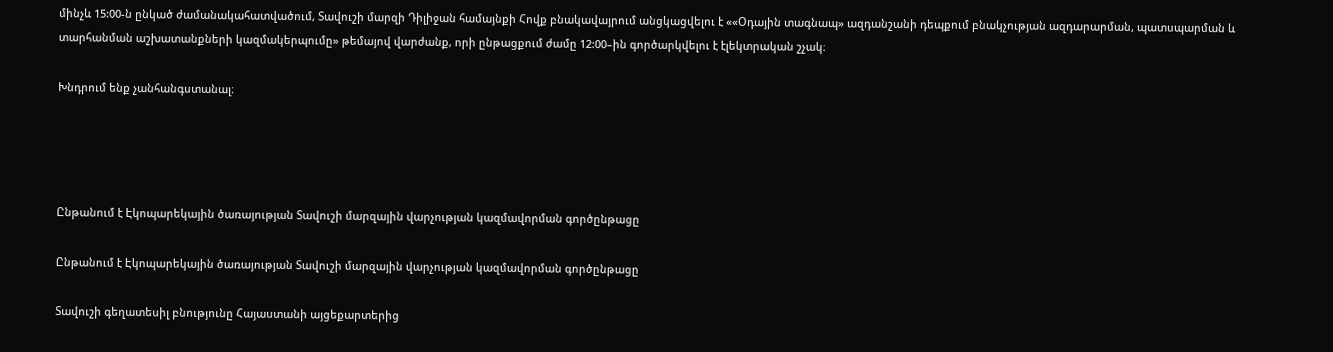մինչև 15:00-ն ընկած ժամանակահատվածում, Տավուշի մարզի Դիլիջան համայնքի Հովք բնակավայրում անցկացվելու է ««Օդային տագնապ» ազդանշանի դեպքում բնակչության ազդարարման, պատսպարման և տարհանման աշխատանքների կազմակերպումը» թեմայով վարժանք, որի ընթացքում ժամը 12:00–ին գործարկվելու է էլեկտրական շչակ։

Խնդրում ենք չանհանգստանալ։




Ընթանում է Էկոպարեկային ծառայության Տավուշի մարզային վարչության կազմավորման գործընթացը

Ընթանում է Էկոպարեկային ծառայության Տավուշի մարզային վարչության կազմավորման գործընթացը

Տավուշի գեղատեսիլ բնությունը Հայաստանի այցեքարտերից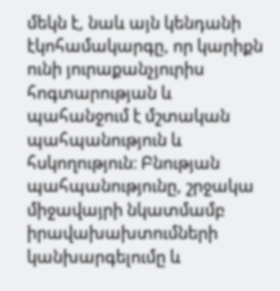մեկն է, նաև այն կենդանի էկոհամակարգը, որ կարիքն ունի յուրաքանչյուրիս հոգտարության և պահանջում է մշտական պահպանություն և հսկողություն։ Բնության պահպանությունը, շրջակա միջավայրի նկատմամբ իրավախախտումների կանխարգելումը և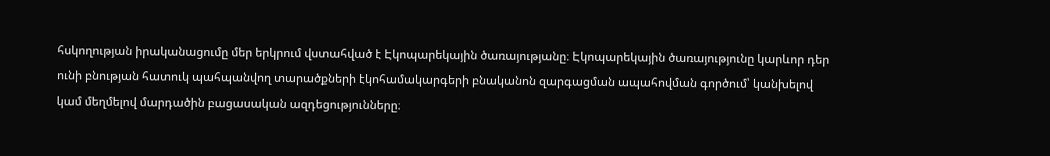հսկողության իրականացումը մեր երկրում վստահված է Էկոպարեկային ծառայությանը։ Էկոպարեկային ծառայությունը կարևոր դեր ունի բնության հատուկ պահպանվող տարածքների էկոհամակարգերի բնականոն զարգացման ապահովման գործում՝ կանխելով կամ մեղմելով մարդածին բացասական ազդեցությունները։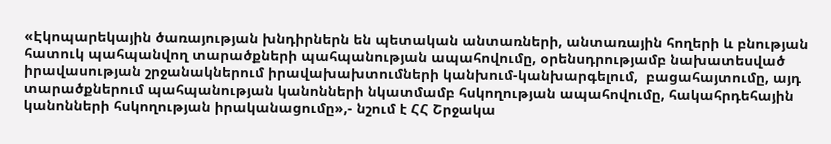«Էկոպարեկային ծառայության խնդիրներն են պետական անտառների, անտառային հողերի և բնության հատուկ պահպանվող տարածքների պահպանության ապահովումը, օրենսդրությամբ նախատեսված իրավասության շրջանակներում իրավախախտումների կանխում-կանխարգելում,  բացահայտումը, այդ տարածքներում պահպանության կանոնների նկատմամբ հսկողության ապահովումը, հակահրդեհային կանոնների հսկողության իրականացումը»,- նշում է ՀՀ Շրջակա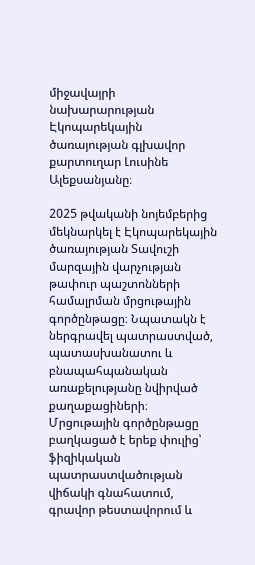միջավայրի նախարարության Էկոպարեկային ծառայության գլխավոր քարտուղար Լուսինե Ալեքսանյանը։

2025 թվականի նոյեմբերից մեկնարկել է Էկոպարեկային ծառայության Տավուշի մարզային վարչության թափուր պաշտոնների համալրման մրցութային գործընթացը։ Նպատակն է ներգրավել պատրաստված, պատասխանատու և բնապահպանական առաքելությանը նվիրված քաղաքացիների։ Մրցութային գործընթացը բաղկացած է երեք փուլից՝ ֆիզիկական պատրաստվածության վիճակի գնահատում, գրավոր թեստավորում և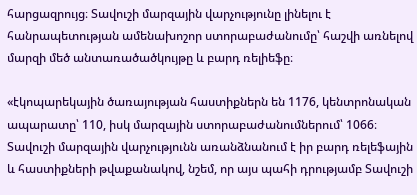հարցազրույց։ Տավուշի մարզային վարչությունը լինելու է հանրապետության ամենախոշոր ստորաբաժանումը՝ հաշվի առնելով մարզի մեծ անտառածածկույթը և բարդ ռելիեֆը։

«էկոպարեկային ծառայության հաստիքներն են 1176, կենտրոնական ապարատը՝ 110, իսկ մարզային ստորաբաժանումներում՝ 1066։ Տավուշի մարզային վարչությունն առանձնանում է իր բարդ ռելեֆային և հաստիքների թվաքանակով, նշեմ, որ այս պահի դրությամբ Տավուշի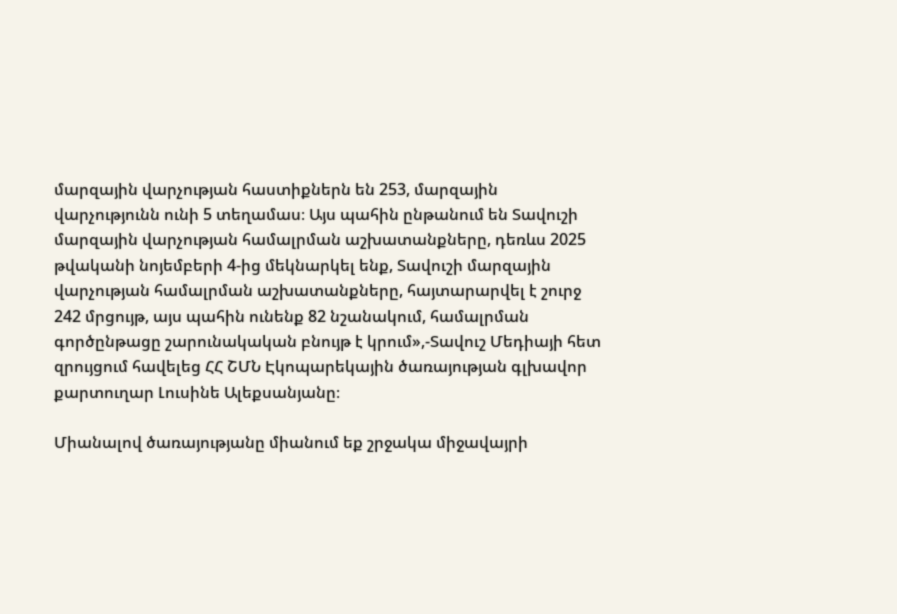մարզային վարչության հաստիքներն են 253, մարզային վարչությունն ունի 5 տեղամաս։ Այս պահին ընթանում են Տավուշի մարզային վարչության համալրման աշխատանքները, դեռևս 2025 թվականի նոյեմբերի 4-ից մեկնարկել ենք, Տավուշի մարզային վարչության համալրման աշխատանքները, հայտարարվել է շուրջ 242 մրցույթ, այս պահին ունենք 82 նշանակում, համալրման գործընթացը շարունակական բնույթ է կրում»,-Տավուշ Մեդիայի հետ զրույցում հավելեց ՀՀ ՇՄՆ Էկոպարեկային ծառայության գլխավոր քարտուղար Լուսինե Ալեքսանյանը։

Միանալով ծառայությանը միանում եք շրջակա միջավայրի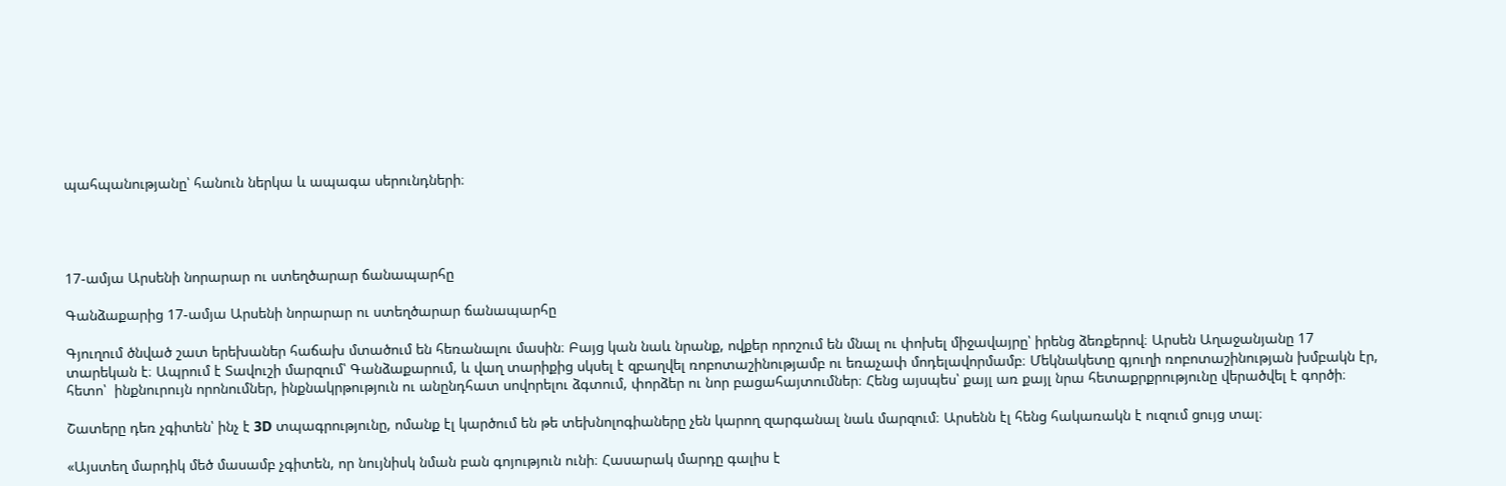պահպանությանը՝ հանուն ներկա և ապագա սերունդների։




17-ամյա Արսենի նորարար ու ստեղծարար ճանապարհը

Գանձաքարից 17-ամյա Արսենի նորարար ու ստեղծարար ճանապարհը

Գյուղում ծնված շատ երեխաներ հաճախ մտածում են հեռանալու մասին։ Բայց կան նաև նրանք, ովքեր որոշում են մնալ ու փոխել միջավայրը՝ իրենց ձեռքերով։ Արսեն Աղաջանյանը 17 տարեկան է։ Ապրում է Տավուշի մարզում՝ Գանձաքարում, և վաղ տարիքից սկսել է զբաղվել ռոբոտաշինությամբ ու եռաչափ մոդելավորմամբ։ Մեկնակետը գյուղի ռոբոտաշինության խմբակն էր, հետո՝  ինքնուրույն որոնումներ, ինքնակրթություն ու անընդհատ սովորելու ձգտում, փորձեր ու նոր բացահայտումներ։ Հենց այսպես՝ քայլ առ քայլ նրա հետաքրքրությունը վերածվել է գործի։

Շատերը դեռ չգիտեն՝ ինչ է 3D տպագրությունը, ոմանք էլ կարծում են թե տեխնոլոգիաները չեն կարող զարգանալ նաև մարզում։ Արսենն էլ հենց հակառակն է ուզում ցույց տալ։

«Այստեղ մարդիկ մեծ մասամբ չգիտեն, որ նույնիսկ նման բան գոյություն ունի։ Հասարակ մարդը գալիս է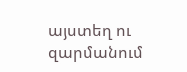այստեղ ու զարմանում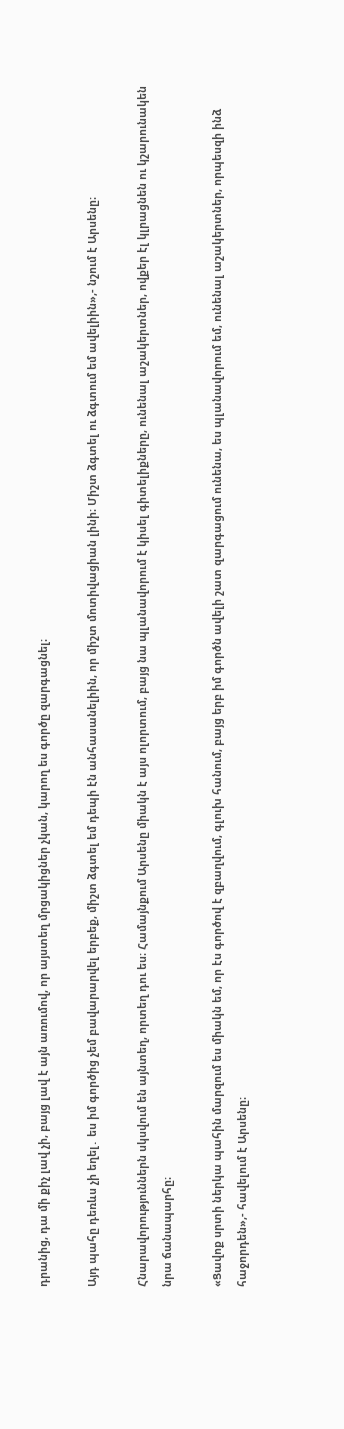դրանից, դա մի քիչ լավ չի, բայց լավ է այն առումով, որ այստեղ մրցակիցներ չկան, կարող ես գործը զարգացնել։

Այդ պահը դեռևս չի եղել․ ես իմ գործից չեմ բավարարվել երբեք, միշտ ձգտել եմ դեպի էն անհասանելիին, որ միշտ մոտիվացիան լինի։ Միշտ ձգտել ու ձգտում եմ ավելիին»,- նշում է Արսենը։

Հնարավորություններն սկսվում են այնտեղ, որտեղ դու ես։ Համայնքում Արսենը միակն է այս ոլորտում, բայց նա պլանավորում է կիսել գիտելիքները, ունենալ աշակերտներ, ովքեր էլ կլրացնեն ու կշարունակեն նրա ճանապարհը։

«Ցավոք սրտի ներկա պահին մարզում ես միակն եմ, որ էս գործով է զբաղվում, գլուխ հանում, բայց երբ իմ գործն ավելի շատ զարգացում ունենա, ես պլանավորում եմ, ունենալ աշակերտներ, որպեսզի ինձ հաջորդեն»,- հավելում է Արսենը։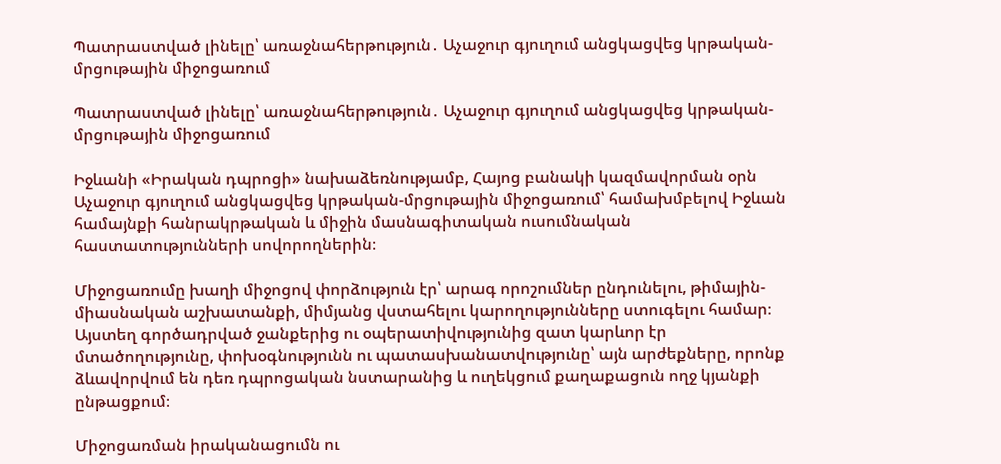Պատրաստված լինելը՝ առաջնահերթություն․ Աչաջուր գյուղում անցկացվեց կրթական-մրցութային միջոցառում

Պատրաստված լինելը՝ առաջնահերթություն․ Աչաջուր գյուղում անցկացվեց կրթական-մրցութային միջոցառում

Իջևանի «Իրական դպրոցի» նախաձեռնությամբ, Հայոց բանակի կազմավորման օրն Աչաջուր գյուղում անցկացվեց կրթական-մրցութային միջոցառում՝ համախմբելով Իջևան համայնքի հանրակրթական և միջին մասնագիտական ուսումնական հաստատությունների սովորողներին։

Միջոցառումը խաղի միջոցով փորձություն էր՝ արագ որոշումներ ընդունելու, թիմային-միասնական աշխատանքի, միմյանց վստահելու կարողությունները ստուգելու համար։ Այստեղ գործադրված ջանքերից ու օպերատիվությունից զատ կարևոր էր մտածողությունը, փոխօգնությունն ու պատասխանատվությունը՝ այն արժեքները, որոնք ձևավորվում են դեռ դպրոցական նստարանից և ուղեկցում քաղաքացուն ողջ կյանքի ընթացքում։

Միջոցառման իրականացումն ու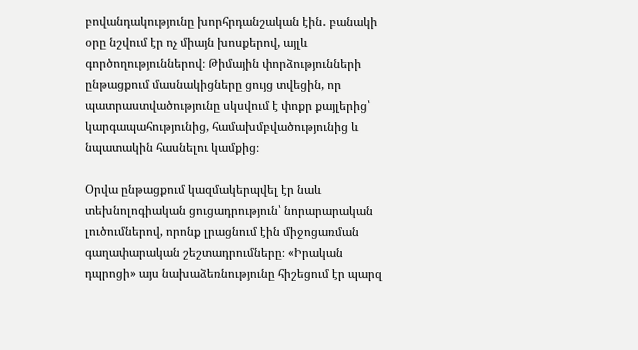բովանդակությունը խորհրդանշական էին․ բանակի օրը նշվում էր ոչ միայն խոսքերով, այլև գործողություններով։ Թիմային փորձությունների ընթացքում մասնակիցները ցույց տվեցին, որ պատրաստվածությունը սկսվում է փոքր քայլերից՝ կարգապահությունից, համախմբվածությունից և նպատակին հասնելու կամքից։

Օրվա ընթացքում կազմակերպվել էր նաև տեխնոլոգիական ցուցադրություն՝ նորարարական լուծումներով, որոնք լրացնում էին միջոցառման գաղափարական շեշտադրումները։ «Իրական դպրոցի» այս նախաձեռնությունը հիշեցում էր պարզ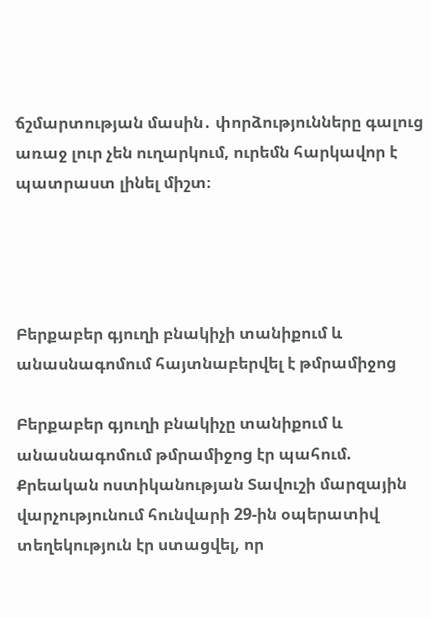ճշմարտության մասին․ փորձությունները գալուց առաջ լուր չեն ուղարկում, ուրեմն հարկավոր է պատրաստ լինել միշտ։




Բերքաբեր գյուղի բնակիչի տանիքում և անասնագոմում հայտնաբերվել է թմրամիջոց

Բերքաբեր գյուղի բնակիչը տանիքում և անասնագոմում թմրամիջոց էր պահում.
Քրեական ոստիկանության Տավուշի մարզային վարչությունում հունվարի 29-ին օպերատիվ տեղեկություն էր ստացվել, որ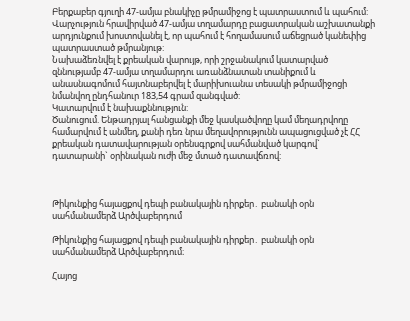Բերքաբեր գյուղի 47-ամյա բնակիչը թմրամիջոց է պատրաստում և պահում: Վարչություն հրավիրված 47-ամյա տղամարդը բացատրական աշխատանքի արդյունքում խոստովանել է, որ պահում է հողամասում աճեցրած կանեփից պատրաստած թմրանյութ:
Նախաձեռնվել է քրեական վարույթ, որի շրջանակում կատարված զննությամբ 47-ամյա տղամարդու առանձնատան տանիքում և անասնագոմում հայտնաբերվել է մարիխուանա տեսակի թմրամիջոցի նմանվող ընդհանուր 183,54 գրամ զանգված:
Կատարվում է նախաքննություն:
Ծանուցում. Ենթադրյալ հանցանքի մեջ կասկածվողը կամ մեղադրվողը համարվում է անմեղ, քանի դեռ նրա մեղավորությունն ապացուցված չէ ՀՀ քրեական դատավարության օրենսգրքով սահմանված կարգով` դատարանի` օրինական ուժի մեջ մտած դատավճռով:



Թիկունքից հայացքով դեպի բանակային դիրքեր․ բանակի օրն սահմանամերձ Արծվաբերդում

Թիկունքից հայացքով դեպի բանակային դիրքեր․ բանակի օրն սահմանամերձ Արծվաբերդում։

Հայոց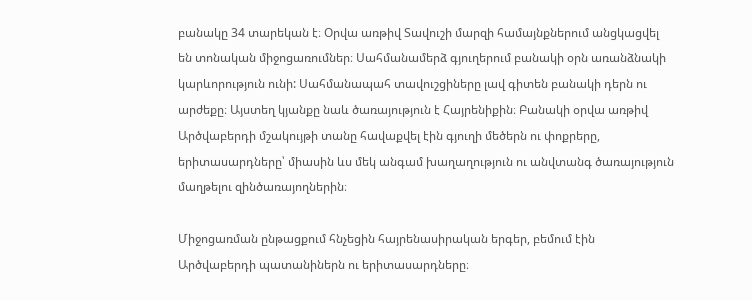բանակը 34 տարեկան է։ Օրվա առթիվ Տավուշի մարզի համայնքներում անցկացվել են տոնական միջոցառումներ։ Սահմանամերձ գյուղերում բանակի օրն առանձնակի կարևորություն ունի: Սահմանապահ տավուշցիները լավ գիտեն բանակի դերն ու արժեքը։ Այստեղ կյանքը նաև ծառայություն է Հայրենիքին։ Բանակի օրվա առթիվ Արծվաբերդի մշակույթի տանը հավաքվել էին գյուղի մեծերն ու փոքրերը, երիտասարդները՝ միասին ևս մեկ անգամ խաղաղություն ու անվտանգ ծառայություն մաղթելու զինծառայողներին։

Միջոցառման ընթացքում հնչեցին հայրենասիրական երգեր, բեմում էին Արծվաբերդի պատանիներն ու երիտասարդները։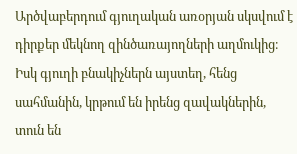Արծվաբերդում գյուղական առօրյան սկսվում է դիրքեր մեկնող զինծառայողների աղմուկից։ Իսկ գյուղի բնակիչներն այստեղ, հենց սահմանին, կրթում են իրենց զավակներին, տուն են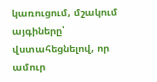կառուցում, մշակում այգիները՝ վստահեցնելով, որ ամուր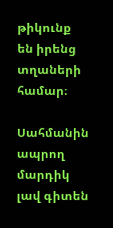թիկունք են իրենց տղաների համար։

Սահմանին ապրող մարդիկ լավ գիտեն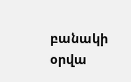բանակի օրվա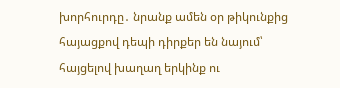խորհուրդը․ նրանք ամեն օր թիկունքից հայացքով դեպի դիրքեր են նայում՝ հայցելով խաղաղ երկինք ու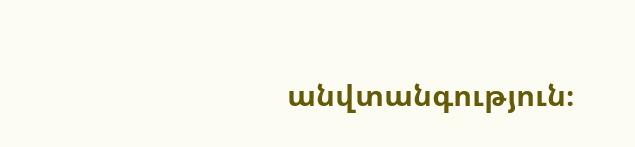անվտանգություն։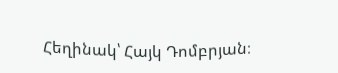Հեղինակ՝ Հայկ Դոմբրյան։